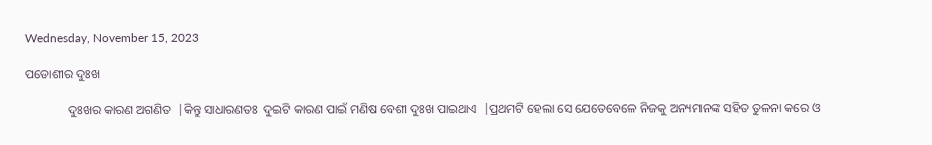Wednesday, November 15, 2023

ପଡୋଶୀର ଦୁଃଖ

              ଦୁଃଖର କାରଣ ଅଗଣିତ  |କିନ୍ତୁ ସାଧାରଣତଃ  ଦୁଇଟି କାରଣ ପାଇଁ ମଣିଷ ବେଶୀ ଦୁଃଖ ପାଇଥାଏ  |ପ୍ରଥମଟି ହେଲା ସେ ଯେତେବେଳେ ନିଜକୁ ଅନ୍ୟମାନଙ୍କ ସହିତ ତୁଳନା କରେ ଓ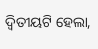ଦ୍ୱିତୀୟଟି ହେଲା,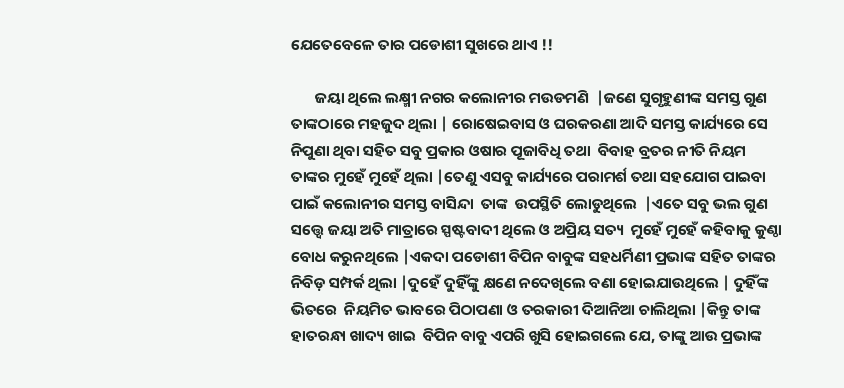ଯେତେବେଳେ ତାର ପଡୋଶୀ ସୁଖରେ ଥାଏ !!

       ଜୟା ଥିଲେ ଲକ୍ଷ୍ମୀ ନଗର କଲୋନୀର ମଉଡମଣି  |ଜଣେ ସୁଗୃହୁଣୀଙ୍କ ସମସ୍ତ ଗୁଣ ତାଙ୍କଠାରେ ମହଜୁଦ ଥିଲା | ରୋଷେଇବାସ ଓ ଘରକରଣା ଆଦି ସମସ୍ତ କାର୍ଯ୍ୟରେ ସେ ନିପୁଣା ଥିବା ସହିତ ସବୁ ପ୍ରକାର ଓଷାର ପୂଜାବିଧି ତଥା  ବିବାହ ବ୍ରତର ନୀତି ନିୟମ ତାଙ୍କର ମୁହେଁ ମୁହେଁ ଥିଲା |ତେଣୁ ଏସବୁ କାର୍ଯ୍ୟରେ ପରାମର୍ଶ ତଥା ସହଯୋଗ ପାଇବା  ପାଇଁ କଲୋନୀର ସମସ୍ତ ବାସିନ୍ଦା  ତାଙ୍କ  ଉପସ୍ଥିତି ଲୋଡୁଥିଲେ  |ଏତେ ସବୁ ଭଲ ଗୁଣ ସତ୍ତ୍ୱେ ଜୟା ଅତି ମାତ୍ରାରେ ସ୍ପଷ୍ଟବାଦୀ ଥିଲେ ଓ ଅପ୍ରିୟ ସତ୍ୟ  ମୁହେଁ ମୁହେଁ କହିବାକୁ କୁଣ୍ଠା ବୋଧ କରୁନଥିଲେ |ଏକଦା ପଡୋଶୀ ବିପିନ ବାବୁଙ୍କ ସହଧର୍ମିଣୀ ପ୍ରଭାଙ୍କ ସହିତ ତାଙ୍କର ନିବିଡ଼ ସମ୍ପର୍କ ଥିଲା |ଦୁହେଁ ଦୁହିଁଙ୍କୁ କ୍ଷଣେ ନଦେଖିଲେ ବଣା ହୋଇଯାଉଥିଲେ | ଦୁହିଁଙ୍କ ଭିତରେ  ନିୟମିତ ଭାବରେ ପିଠାପଣା ଓ ତରକାରୀ ଦିଆନିଆ ଚାଲିଥିଲା |କିନ୍ତୁ ତାଙ୍କ ହାତରନ୍ଧା ଖାଦ୍ୟ ଖାଇ  ବିପିନ ବାବୁ ଏପରି ଖୁସି ହୋଇଗଲେ ଯେ, ତାଙ୍କୁ ଆଉ ପ୍ରଭାଙ୍କ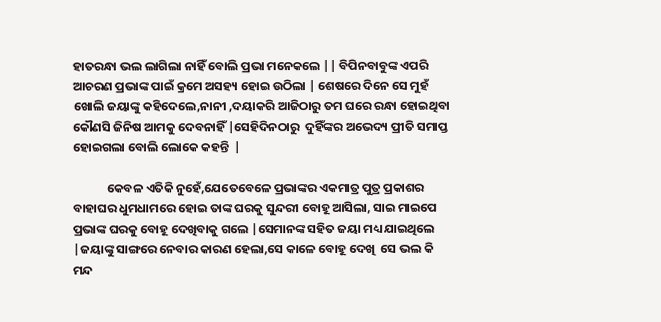ହାତରନ୍ଧା ଭଲ ଲାଗିଲା ନାହିଁ ବୋଲି ପ୍ରଭା ମନେକଲେ || ବିପିନବାବୁଙ୍କ ଏପରି ଆଚରଣ ପ୍ରଭାଙ୍କ ପାଇଁ କ୍ରମେ ଅସହ୍ୟ ହୋଇ ଉଠିଲା | ଶେଷରେ ଦିନେ ସେ ମୁହଁ ଖୋଲି ଜୟାଙ୍କୁ କହିଦେଲେ,ନାନୀ ,ଦୟାକରି ଆଜିଠାରୁ ତମ ଘରେ ରନ୍ଧା ହୋଇଥିବା କୌଣସି ଜିନିଷ ଆମକୁ ଦେବନାହିଁ |ସେହିଦିନଠାରୁ  ଦୁହିଁଙ୍କର ଅଭେଦ୍ୟ ପ୍ରୀତି ସମାପ୍ତ ହୋଇଗଲା ବୋଲି ଲୋକେ କହନ୍ତି  |

            କେବଳ ଏତିକି ନୁହେଁ,ଯେତେବେଳେ ପ୍ରଭାଙ୍କର ଏକମାତ୍ର ପୁତ୍ର ପ୍ରକାଶର ବାହାଘର ଧୁମଧାମରେ ହୋଇ ତାଙ୍କ ଘରକୁ ସୁନ୍ଦରୀ ବୋହୂ ଆସିଲା, ସାଇ ମାଇପେ ପ୍ରଭାଙ୍କ ଘରକୁ ବୋହୂ ଦେଖିବାକୁ ଗଲେ |ସେମାନଙ୍କ ସହିତ ଜୟା ମଧ୍ୟ ଯାଇଥିଲେ |ଜୟାଙ୍କୁ ସାଙ୍ଗରେ ନେବାର କାରଣ ହେଲା,ସେ କାଳେ ବୋହୂ ଦେଖି  ସେ ଭଲ କି ମନ୍ଦ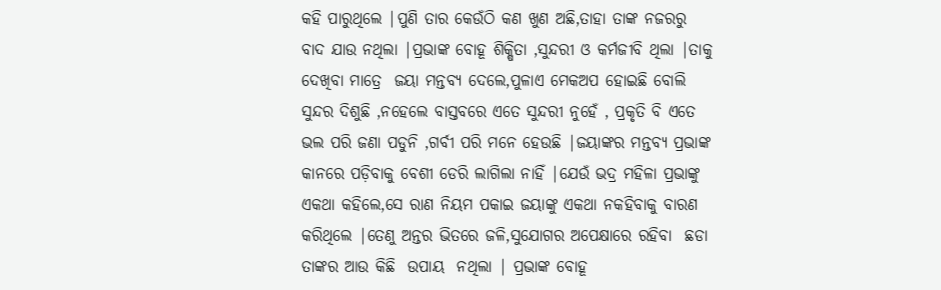କହି ପାରୁଥିଲେ |ପୁଣି ତାର କେଉଁଠି କଣ ଖୁଣ ଅଛି,ତାହା ତାଙ୍କ ନଜରରୁ ବାଦ ଯାଉ ନଥିଲା |ପ୍ରଭାଙ୍କ ବୋହୂ ଶିକ୍ଷିତା ,ସୁନ୍ଦରୀ ଓ କର୍ମଜୀବି ଥିଲା |ତାକୁ ଦେଖିବା ମାତ୍ରେ  ଜୟା ମନ୍ତବ୍ୟ ଦେଲେ,ପୁଳାଏ ମେକଅପ ହୋଇଛି ବୋଲି  ସୁନ୍ଦର ଦିଶୁଛି ,ନହେଲେ ବାସ୍ତବରେ ଏତେ ସୁନ୍ଦରୀ ନୁହେଁ , ପ୍ରକୃତି ବି ଏତେ ଭଲ ପରି ଜଣା ପଡୁନି ,ଗର୍ବୀ ପରି ମନେ ହେଉଛି |ଜୟାଙ୍କର ମନ୍ତବ୍ୟ ପ୍ରଭାଙ୍କ କାନରେ ପଡ଼ିବାକୁ ବେଶୀ ଡେରି ଲାଗିଲା ନାହିଁ |ଯେଉଁ ଭଦ୍ର ମହିଳା ପ୍ରଭାଙ୍କୁ ଏକଥା କହିଲେ,ସେ ରାଣ ନିୟମ ପକାଇ ଜୟାଙ୍କୁ ଏକଥା ନକହିବାକୁ ବାରଣ କରିଥିଲେ |ତେଣୁ ଅନ୍ତର ଭିତରେ ଜଳି,ସୁଯୋଗର ଅପେକ୍ଷାରେ ରହିବା  ଛଡା ତାଙ୍କର ଆଉ କିଛି  ଉପାୟ  ନଥିଲା | ପ୍ରଭାଙ୍କ ବୋହୂ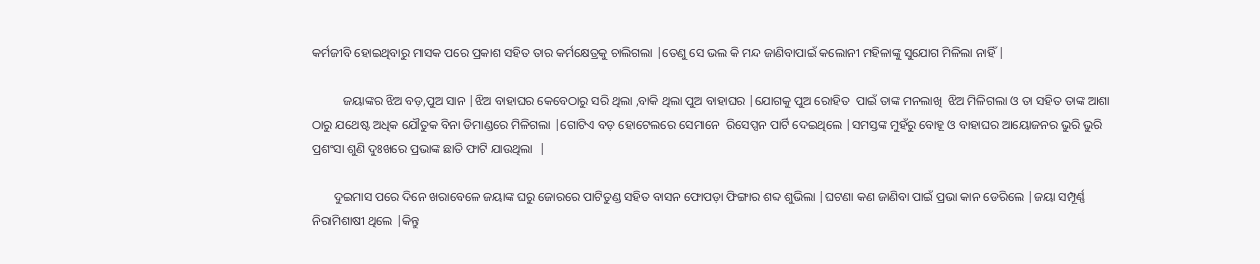କର୍ମଜୀବି ହୋଇଥିବାରୁ ମାସକ ପରେ ପ୍ରକାଶ ସହିତ ତାର କର୍ମକ୍ଷେତ୍ରକୁ ଚାଲିଗଲା |ତେଣୁ ସେ ଭଲ କି ମନ୍ଦ ଜାଣିବାପାଇଁ କଲୋନୀ ମହିଳାଙ୍କୁ ସୁଯୋଗ ମିଳିଲା ନାହିଁ |

          ଜୟାଙ୍କର ଝିଅ ବଡ଼,ପୁଅ ସାନ |ଝିଅ ବାହାଘର କେବେଠାରୁ ସରି ଥିଲା ,ବାକି ଥିଲା ପୁଅ ବାହାଘର |ଯୋଗକୁ ପୁଅ ରୋହିତ  ପାଇଁ ତାଙ୍କ ମନଲାଖି  ଝିଅ ମିଳିଗଲା ଓ ତା ସହିତ ତାଙ୍କ ଆଶା ଠାରୁ ଯଥେଷ୍ଟ ଅଧିକ ଯୌତୁକ ବିନା ଡିମାଣ୍ଡରେ ମିଳିଗଲା |ଗୋଟିଏ ବଡ଼ ହୋଟେଲରେ ସେମାନେ  ରିସେପ୍ସନ ପାର୍ଟି ଦେଇଥିଲେ |ସମସ୍ତଙ୍କ ମୁହଁରୁ ବୋହୂ ଓ ବାହାଘର ଆୟୋଜନର ଭୁରି ଭୁରି ପ୍ରଶଂସା ଶୁଣି ଦୁଃଖରେ ପ୍ରଭାଙ୍କ ଛାତି ଫାଟି ଯାଉଥିଲା  |

       ଦୁଇମାସ ପରେ ଦିନେ ଖରାବେଳେ ଜୟାଙ୍କ ଘରୁ ଜୋରରେ ପାଟିତୁଣ୍ଡ ସହିତ ବାସନ ଫୋପଡ଼ା ଫିଙ୍ଗାର ଶବ୍ଦ ଶୁଭିଲା |ଘଟଣା କଣ ଜାଣିବା ପାଇଁ ପ୍ରଭା କାନ ଡେରିଲେ |ଜୟା ସମ୍ପୂର୍ଣ୍ଣ ନିରାମିଶାଷୀ ଥିଲେ |କିନ୍ତୁ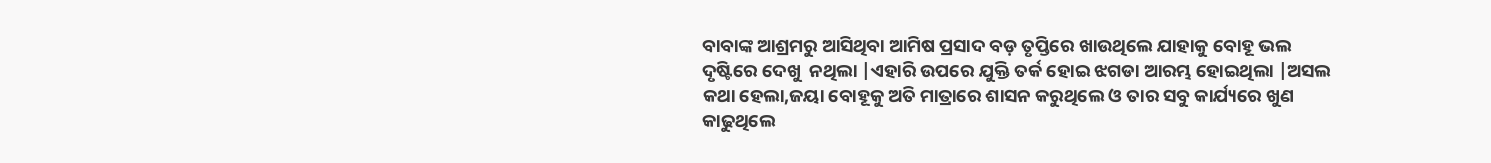ବାବାଙ୍କ ଆଶ୍ରମରୁ ଆସିଥିବା ଆମିଷ ପ୍ରସାଦ ବଡ଼ ତୃପ୍ତିରେ ଖାଉଥିଲେ ଯାହାକୁ ବୋହୂ ଭଲ ଦୃଷ୍ଟିରେ ଦେଖୁ  ନଥିଲା |ଏହାରି ଉପରେ ଯୁକ୍ତି ତର୍କ ହୋଇ ଝଗଡା ଆରମ୍ଭ ହୋଇଥିଲା |ଅସଲ କଥା ହେଲା,ଜୟା ବୋହୂକୁ ଅତି ମାତ୍ରାରେ ଶାସନ କରୁଥିଲେ ଓ ତାର ସବୁ କାର୍ଯ୍ୟରେ ଖୁଣ କାଢୁଥିଲେ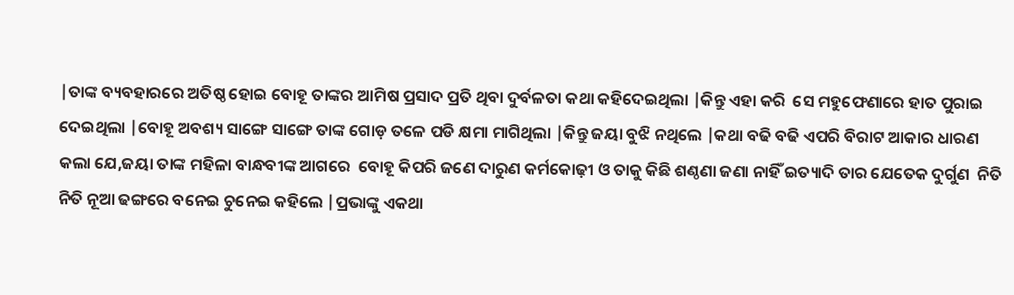|ତାଙ୍କ ବ୍ୟବହାରରେ ଅତିଷ୍ଠ ହୋଇ ବୋହୂ ତାଙ୍କର ଆମିଷ ପ୍ରସାଦ ପ୍ରତି ଥିବା ଦୁର୍ବଳତା କଥା କହିଦେଇଥିଲା |କିନ୍ତୁ ଏହା କରି  ସେ ମହୁଫେଣାରେ ହାତ ପୁରାଇ ଦେଇଥିଲା |ବୋହୂ ଅବଶ୍ୟ ସାଙ୍ଗେ ସାଙ୍ଗେ ତାଙ୍କ ଗୋଡ଼ ତଳେ ପଡି କ୍ଷମା ମାଗିଥିଲା |କିନ୍ତୁ ଜୟା ବୁଝି ନଥିଲେ |କଥା ବଢି ବଢି ଏପରି ବିରାଟ ଆକାର ଧାରଣ କଲା ଯେ,ଜୟା ତାଙ୍କ ମହିଳା ବାନ୍ଧବୀଙ୍କ ଆଗରେ  ବୋହୂ କିପରି ଜଣେ ଦାରୁଣ କର୍ମକୋଢ଼ୀ ଓ ତାକୁ କିଛି ଶଣ୍ଠଣା ଜଣା ନାହିଁ ଇତ୍ୟାଦି ତାର ଯେତେକ ଦୁର୍ଗୁଣ  ନିତି ନିତି ନୂଆ ଢଙ୍ଗରେ ବନେଇ ଚୁନେଇ କହିଲେ |ପ୍ରଭାଙ୍କୁ ଏକଥା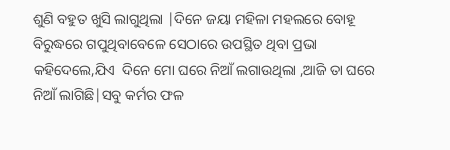ଶୁଣି ବହୁତ ଖୁସି ଲାଗୁଥିଲା |ଦିନେ ଜୟା ମହିଳା ମହଲରେ ବୋହୂ ବିରୁଦ୍ଧରେ ଗପୁଥିବାବେଳେ ସେଠାରେ ଉପସ୍ଥିତ ଥିବା ପ୍ରଭା କହିଦେଲେ,ଯିଏ  ଦିନେ ମୋ ଘରେ ନିଆଁ ଲଗାଉଥିଲା ,ଆଜି ତା ଘରେ ନିଆଁ ଲାଗିଛି|ସବୁ କର୍ମର ଫଳ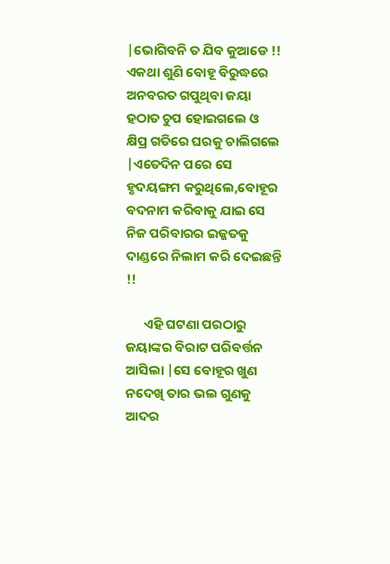|ଭୋଗିବନି ତ ଯିବ କୁଆଡେ !! ଏକଥା ଶୁଣି ବୋହୂ ବିରୁଦ୍ଧରେ ଅନବରତ ଗପୁଥିବା ଜୟା ହଠାତ ଚୁପ ହୋଇଗଲେ ଓ  କ୍ଷିପ୍ର ଗତିରେ ଘରକୁ ଚାଲିଗଲେ |ଏତେଦିନ ପରେ ସେ ହୃଦୟଙ୍ଗମ କରୁଥିଲେ,ବୋହୂର ବଦନାମ କରିବାକୁ ଯାଇ ସେ ନିଜ ପରିବାରର ଇଜ୍ଜତକୁ ଦାଣ୍ଡରେ ନିଲାମ କରି ଦେଇଛନ୍ତି !!

      ଏହି ଘଟଣା ପରଠାରୁ ଜୟାଙ୍କର ବିରାଟ ପରିବର୍ତ୍ତନ ଆସିଲା |ସେ ବୋହୂର ଖୁଣ ନଦେଖି ତାର ଭଲ ଗୁଣକୁ ଆଦର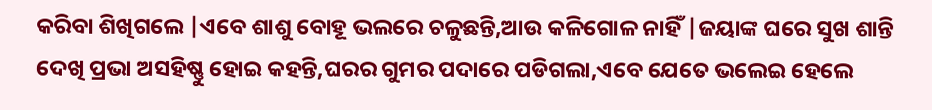କରିବା ଶିଖିଗଲେ |ଏବେ ଶାଶୁ ବୋହୂ ଭଲରେ ଚଳୁଛନ୍ତି,ଆଉ କଳିଗୋଳ ନାହିଁ |ଜୟାଙ୍କ ଘରେ ସୁଖ ଶାନ୍ତି ଦେଖି ପ୍ରଭା ଅସହିଷ୍ଣୁ ହୋଇ କହନ୍ତି,ଘରର ଗୁମର ପଦାରେ ପଡିଗଲା,ଏବେ ଯେତେ ଭଲେଇ ହେଲେ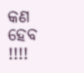କଣ ହେବ !!!!